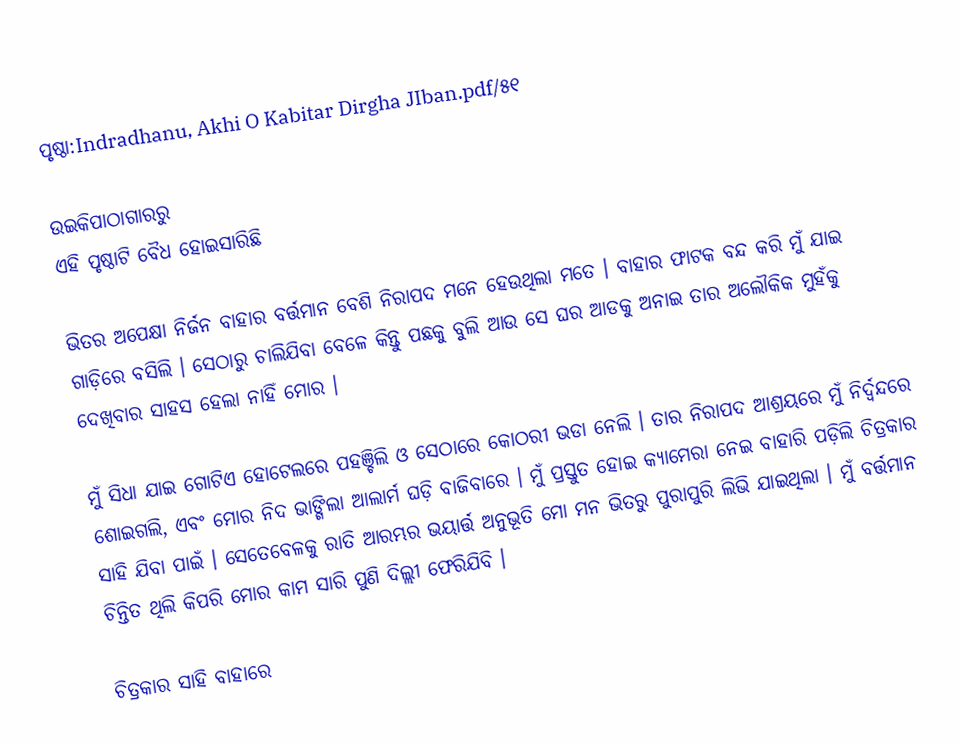ପୃଷ୍ଠା:Indradhanu, Akhi O Kabitar Dirgha JIban.pdf/୫୧

ଉଇକିପାଠାଗାର‌ରୁ
ଏହି ପୃଷ୍ଠାଟି ବୈଧ ହୋଇସାରିଛି

ଭିତର ଅପେକ୍ଷା ନିର୍ଜନ ବାହାର ବର୍ତ୍ତମାନ ବେଶି ନିରାପଦ ମନେ ହେଉଥିଲା ମତେ । ବାହାର ଫାଟକ ବନ୍ଦ କରି ମୁଁ ଯାଇ ଗାଡ଼ିରେ ବସିଲି । ସେଠାରୁ ଚାଲିଯିବା ବେଳେ କିନ୍ତୁ ପଛକୁ ବୁଲି ଆଉ ସେ ଘର ଆଡକୁ ଅନାଇ ତାର ଅଲୌକିକ ମୁହଁକୁ ଦେଖିବାର ସାହସ ହେଲା ନାହିଁ ମୋର ।

ମୁଁ ସିଧା ଯାଇ ଗୋଟିଏ ହୋଟେଲରେ ପହଞ୍ଚିଲି ଓ ସେଠାରେ କୋଠରୀ ଭଡା ନେଲି । ତାର ନିରାପଦ ଆଶ୍ରୟରେ ମୁଁ ନିର୍ଦ୍ୱନ୍ଦରେ ଶୋଇଗଲି, ଏବଂ ମୋର ନିଦ ଭାଙ୍ଗିଲା ଆଲାର୍ମ ଘଡ଼ି ବାଜିବାରେ । ମୁଁ ପ୍ରସ୍ତୁତ ହୋଇ କ୍ୟାମେରା ନେଇ ବାହାରି ପଡ଼ିଲି ଚିତ୍ରକାର ସାହି ଯିବା ପାଇଁ । ସେତେବେଳକୁ ରାତି ଆରମ୍ଭର ଭୟାର୍ତ୍ତ ଅନୁଭୂତି ମୋ ମନ ଭିତରୁ ପୁରାପୁରି ଲିଭି ଯାଇଥିଲା । ମୁଁ ବର୍ତ୍ତମାନ ଚିନ୍ତିତ ଥିଲି କିପରି ମୋର କାମ ସାରି ପୁଣି ଦିଲ୍ଲୀ ଫେରିଯିବି ।

ଚିତ୍ରକାର ସାହି ବାହାରେ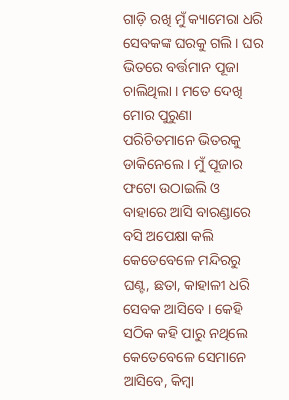ଗାଡ଼ି ରଖି ମୁଁ କ୍ୟାମେରା ଧରି ସେବକଙ୍କ ଘରକୁ ଗଲି । ଘର ଭିତରେ ବର୍ତ୍ତମାନ ପୂଜା ଚାଲିଥିଲା । ମତେ ଦେଖି ମୋର ପୁରୁଣା ପରିଚିତମାନେ ଭିତରକୁ ଡାକିନେଲେ । ମୁଁ ପୂଜାର ଫଟୋ ଉଠାଇଲି ଓ ବାହାରେ ଆସି ବାରଣ୍ଡାରେ ବସି ଅପେକ୍ଷା କଲି କେତେବେଳେ ମନ୍ଦିରରୁ ଘଣ୍ଟ, ଛତା, କାହାଳୀ ଧରି ସେବକ ଆସିବେ । କେହି ସଠିକ କହି ପାରୁ ନଥିଲେ କେତେବେଳେ ସେମାନେ ଆସିବେ, କିମ୍ବା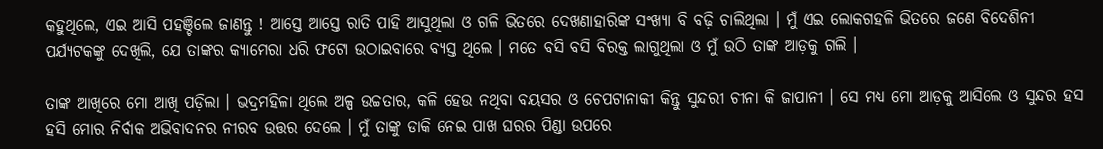କହୁଥିଲେ, ଏଇ ଆସି ପହଞ୍ଚିଲେ ଜାଣନ୍ତୁ ! ଆସ୍ତେ ଆସ୍ତେ ରାତି ପାହି ଆସୁଥିଲା ଓ ଗଳି ଭିତରେ ଦେଖଣାହାରିଙ୍କ ସଂଖ୍ୟା ବି ବଢ଼ି ଚାଲିଥିଲା । ମୁଁ ଏଇ ଲୋକଗହଳି ଭିତରେ ଜଣେ ବିଦେଶିନୀ ପର୍ଯ୍ୟଟକଙ୍କୁ ଦେଖିଲି, ଯେ ତାଙ୍କର କ୍ୟାମେରା ଧରି ଫଟୋ ଉଠାଇବାରେ ବ୍ୟସ୍ତ ଥିଲେ । ମତେ ବସି ବସି ବିରକ୍ତ ଲାଗୁଥିଲା ଓ ମୁଁ ଉଠି ତାଙ୍କ ଆଡ଼କୁ ଗଲି ।

ତାଙ୍କ ଆଖିରେ ମୋ ଆଖି ପଡ଼ିଲା । ଭଦ୍ରମହିଳା ଥିଲେ ଅଳ୍ପ ଉଚ୍ଚତାର, କଳି ହେଉ ନଥିବା ବୟସର ଓ ଚେପଟାନାକୀ କିନ୍ତୁ ସୁନ୍ଦରୀ ଚୀନା କି ଜାପାନୀ । ସେ ମଧ୍ୟ ମୋ ଆଡ଼କୁ ଆସିଲେ ଓ ସୁନ୍ଦର ହସ ହସି ମୋର ନିର୍ବାକ ଅଭିବାଦନର ନୀରବ ଉତ୍ତର ଦେଲେ । ମୁଁ ତାଙ୍କୁ ଡାକି ନେଇ ପାଖ ଘରର ପିଣ୍ଡା ଉପରେ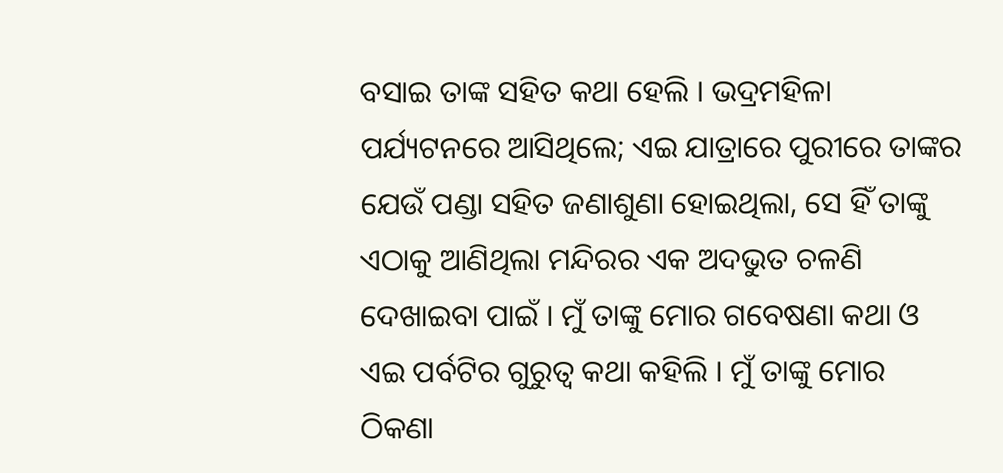ବସାଇ ତାଙ୍କ ସହିତ କଥା ହେଲି । ଭଦ୍ରମହିଳା ପର୍ଯ୍ୟଟନରେ ଆସିଥିଲେ; ଏଇ ଯାତ୍ରାରେ ପୁରୀରେ ତାଙ୍କର ଯେଉଁ ପଣ୍ଡା ସହିତ ଜଣାଶୁଣା ହୋଇଥିଲା, ସେ ହିଁ ତାଙ୍କୁ ଏଠାକୁ ଆଣିଥିଲା ମନ୍ଦିରର ଏକ ଅଦଭୁତ ଚଳଣି ଦେଖାଇବା ପାଇଁ । ମୁଁ ତାଙ୍କୁ ମୋର ଗବେଷଣା କଥା ଓ ଏଇ ପର୍ବଟିର ଗୁରୁତ୍ବ କଥା କହିଲି । ମୁଁ ତାଙ୍କୁ ମୋର ଠିକଣା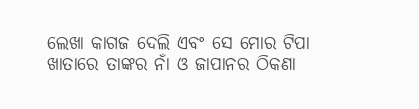ଲେଖା କାଗଜ ଦେଲି ଏବଂ ସେ ମୋର ଟିପା ଖାତାରେ ତାଙ୍କର ନାଁ ଓ ଜାପାନର ଠିକଣା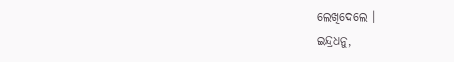ଲେଖିଦେଲେ ।
ଇନ୍ଦ୍ରଧନୁ,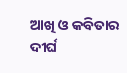ଆଖି ଓ କବିତାର ଦୀର୍ଘ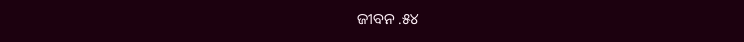ଜୀବନ .୫୪